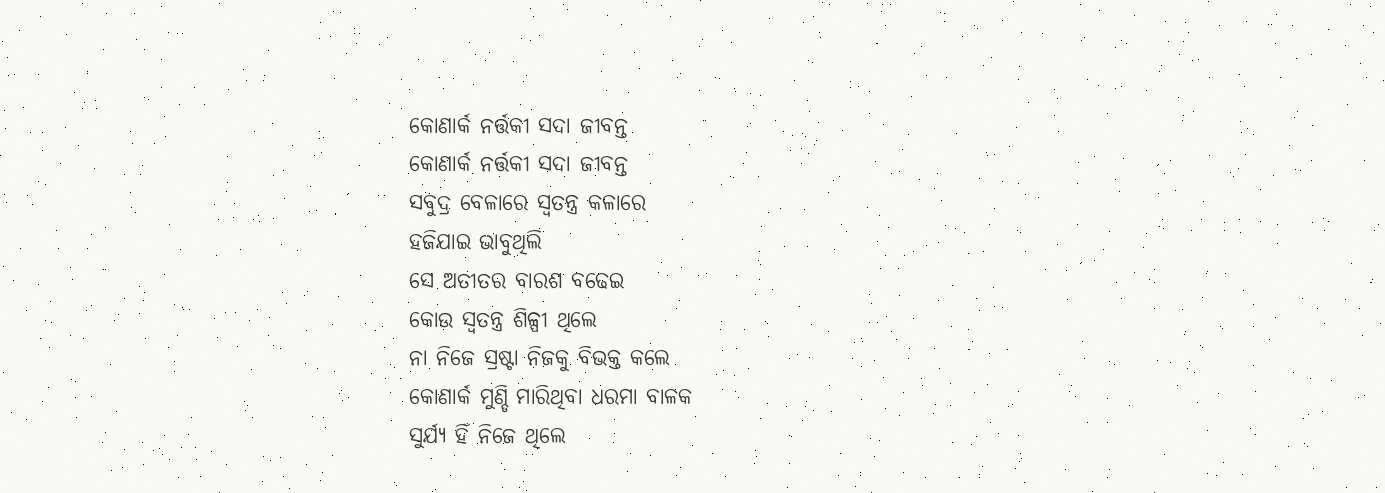କୋଣାର୍କ ନର୍ତ୍ତକୀ ସଦା ଜୀବନ୍ତ
କୋଣାର୍କ ନର୍ତ୍ତକୀ ସଦା ଜୀବନ୍ତ
ସବୁଦ୍ର ବେଳାରେ ସ୍ଵତନ୍ତ୍ର କଳାରେ
ହଜିଯାଇ ଭାବୁଥିଲି
ସେ ଅତୀତର ବାରଶ ବଢେଇ
କୋଉ ସ୍ଵତନ୍ତ୍ର ଶିଳ୍ପୀ ଥିଲେ
ନା ନିଜେ ସ୍ରଷ୍ଟା ନିଜକୁ ବିଭକ୍ତ କଲେ
କୋଣାର୍କ ମୁଣ୍ଡି ମାରିଥିବା ଧରମା ବାଳକ
ସୁର୍ଯ୍ୟ ହିଁ ନିଜେ ଥିଲେ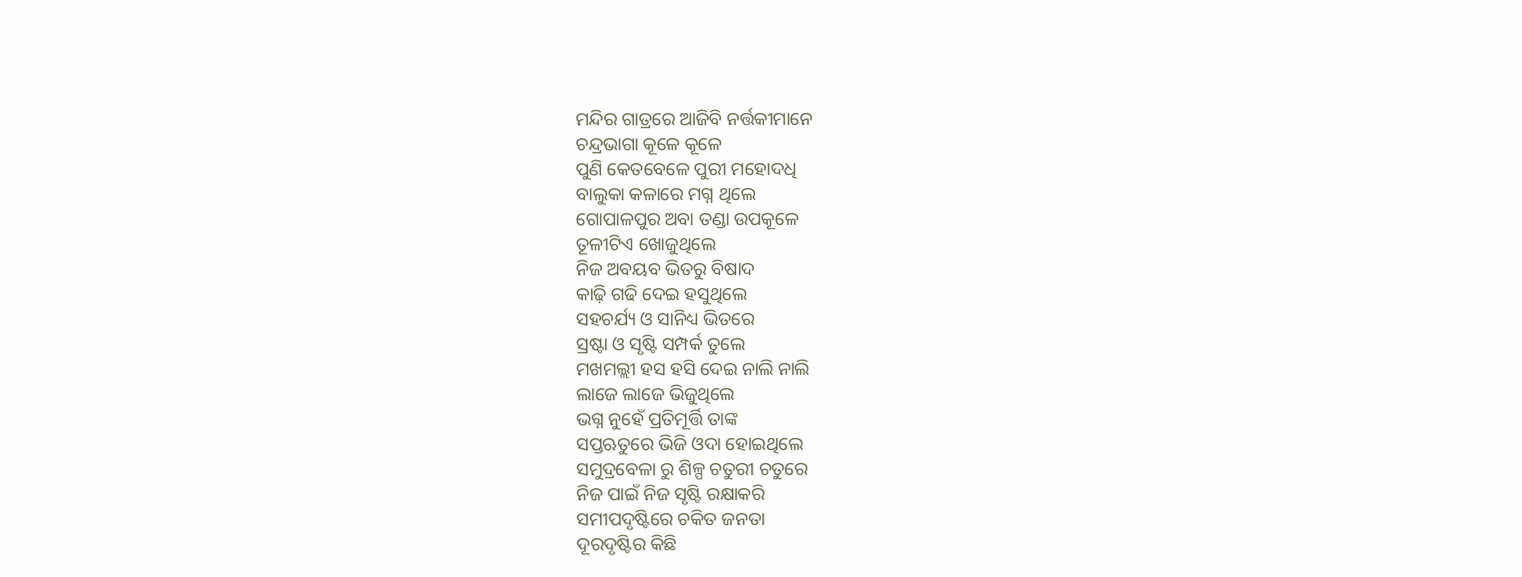ମନ୍ଦିର ଗାତ୍ରରେ ଆଜିବି ନର୍ତ୍ତକୀମାନେ
ଚନ୍ଦ୍ରଭାଗା କୂଳେ କୂଳେ
ପୁଣି କେତବେଳେ ପୁରୀ ମହୋଦଧି
ବାଲୁକା କଳାରେ ମଗ୍ନ ଥିଲେ
ଗୋପାଳପୁର ଅବା ତଣ୍ଡା ଉପକୂଳେ
ତୂଳୀଟିଏ ଖୋଜୁଥିଲେ
ନିଜ ଅବୟବ ଭିତରୁ ବିଷାଦ
କାଢ଼ି ଗଢି ଦେଇ ହସୁଥିଲେ
ସହଚର୍ଯ୍ୟ ଓ ସାନିଧ୍ୟ ଭିତରେ
ସ୍ରଷ୍ଟା ଓ ସୃଷ୍ଟି ସମ୍ପର୍କ ତୁଲେ
ମଖମଲ୍ଲୀ ହସ ହସି ଦେଇ ନାଲି ନାଲି
ଲାଜେ ଲାଜେ ଭିଜୁଥିଲେ
ଭଗ୍ନ ନୁହେଁ ପ୍ରତିମୂର୍ତ୍ତି ତାଙ୍କ
ସପ୍ତଋତୁରେ ଭିଜି ଓଦା ହୋଇଥିଲେ
ସମୁଦ୍ରବେଳା ରୁ ଶିଳ୍ପ ଚତୁରୀ ଚତୁରେ
ନିଜ ପାଇଁ ନିଜ ସୃଷ୍ଟି ରକ୍ଷାକରି
ସମୀପଦୃଷ୍ଟିରେ ଚକିତ ଜନତା
ଦୂରଦୃଷ୍ଟିର କିଛି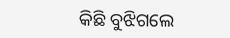କିଛି ବୁଝିଗଲେ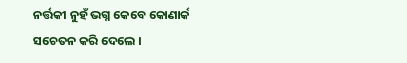ନର୍ତ୍ତକୀ ନୁହଁ ଭଗ୍ନ କେବେ କୋଣାର୍କ
ସଚେତନ କରି ଦେଲେ ।